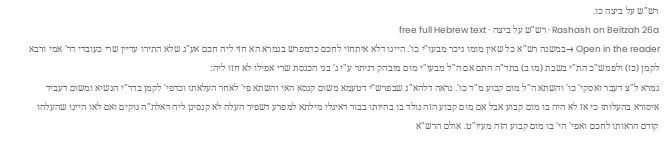רש"ש על ביצה כו.
Rashash on Beitzah 26a · רש"ש על ביצה · free full Hebrew text
Open in the reader →במשנה רש"א כל שאין מומו ניכר מבעו"י כו'. היינו דלא איתחזי לחכם כדמפרש בגמרא הא חזי ליה חכם אע"ג שלא התירו עדיין שרי כעובדי דר' אמי ורבא לקמן (כז) ולפמש"כ הת"י בשבת (מו ב) בתד"ה התם אם ה"ל מבעו"י מום מובהק דניתר ע"י ג' בני הכנסת שרי אפילו לא חזו ליה:
גמרא ל"צ דעבר ואסקי' כו' והשתא ה"ל מום קבוע מ"ד כו'. נראה דלהא"נ שבפרש"י דטעמא משום קנסא האי והשתא פי' לאחר העלאתו וכדפי' לקמן בדר"י הנשיא ומשום דעביד איסורא בהעלותו כי אז לא היה בו מום קבוע אבל אם מום קבוע הזה נולד בו בהיותו בבור דאיגלי מילתא למפרע דשפיר העלה לא קנסינן ליה דאלת"ה נוקים ואם לאו היינו שהעלהו קודם הראותו לחכם ואפי' הי' בו מום קבוע הזה מעיו"ט. אולם הרש"א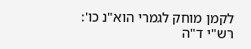לקמן מוחק לגמרי הוא"נ כו':
רש"י ד"ה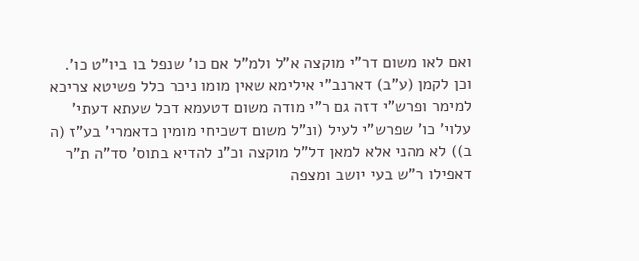ואם לאו משום דר"י מוקצה א"ל ולמ"ל אם כו' שנפל בו ביו"ט כו'. וכן לקמן (ע"ב) דארנב"י אילימא שאין מומו ניכר כלל פשיטא צריכא למימר ופרש"י דזה גם ר"י מודה משום דטעמא דכל שעתא דעתי' עלוי' כו' שפרש"י לעיל (ונ"ל משום דשכיחי מומין כדאמרי' בע"ז (ה ב)) לא מהני אלא למאן דל"ל מוקצה וכ"נ להדיא בתוס' סד"ה ת"ר דאפילו ר"ש בעי יושב ומצפה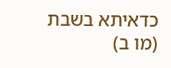כדאיתא בשבת (מו ב)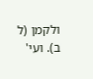ולקמן (ל ב). ועי'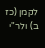לקמן (כז ב) ולר"י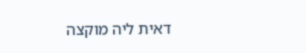דאית ליה מוקצה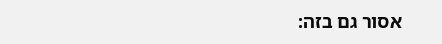אסור גם בזה: